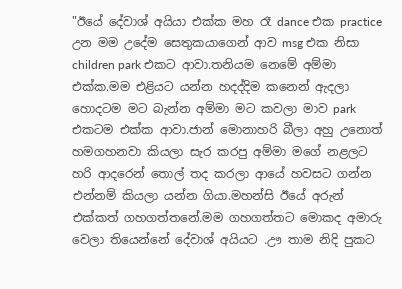"ඊයේ දේවාශ් අයියා එක්ක මහ රෑ dance එක practice උන මම උදේම සෙතුකයාගෙන් ආව msg එක නිසා children park එකට ආවා.තනියම නෙමේ අම්මා එක්ක.මම එළියට යන්න හදද්දිම කනෙන් ඇදලා හොදටම මට බැන්න අම්මා මට කවලා මාව park එකටම එක්ක ආවා.ජාන් මොනාහරි බීලා අහු උනොත් හමගහනවා කියලා සැර කරපු අම්මා මගේ නළලට හරි ආදරෙන් තොල් තද කරලා ආයේ හවසට ගන්න එන්නම් කියලා යන්න ගියා.මහන්සි ඊයේ අරුන් එක්කත් ගහගත්තනේ.මම ගහගත්තට මොකද අමාරු වෙලා තියෙන්නේ දේවාශ් අයියට .ඌ තාම නිදි පුකට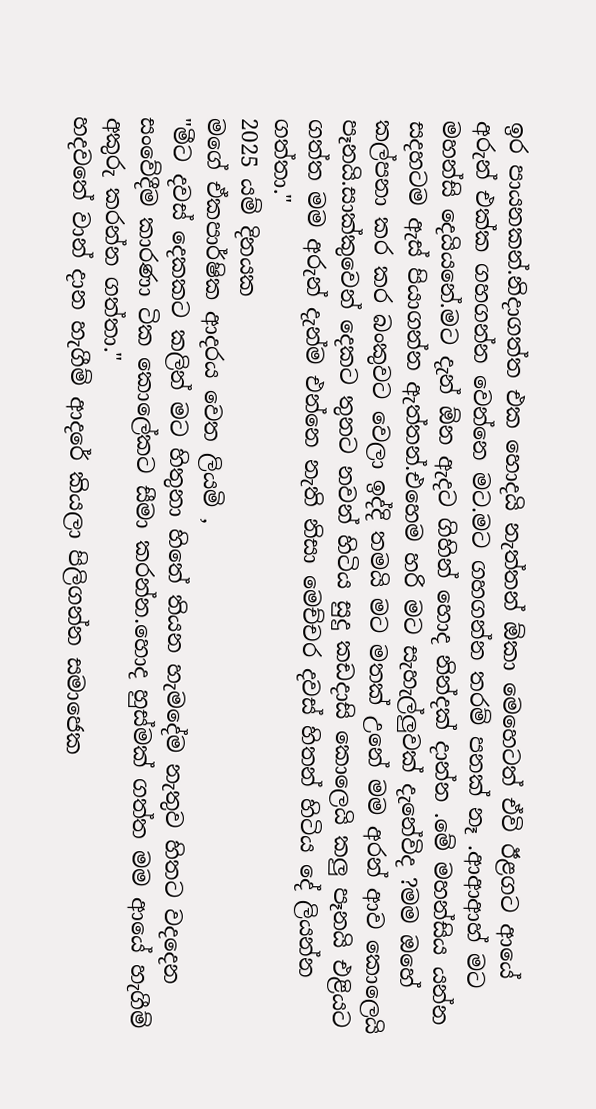ඉර පායනකන්.නිදාගත්ත එක හොදයි නැත්තන් ඕකා මෙහෙටත් ඒවි ඊළගට ආයේ අරුන් එක්ක ගහගන්න වෙන්නෙ මට.මට ගහගන්න තරම් පනක් නෑ .ආආආහ් මට මහන්සි දෙයියනේ.මට දැන් ඕන ඇදට ගිහින් හොද නින්දක් දාන්න .මේ මහන්සිය යන්න සදහටම ඇස් පියාගන්න ඇත්තන්.එහෙම හරි මට සැහැල්ලුවක් දැනේවිද ?මම ඔහේ කල්පනා කර කර බංකුවට වෙලා ඉද්දි තමයි මට මතක් උනේ මම අරන් ආව කොලෙයි පෑනයි.සාක්කුවෙන් දෙකට තුනට නවන් හිටිය සුදු කඩදාසි කොලෙයි කලු පෑනයි එළියට ගත්ත මම අරුන් දැන්ම එන්නෙ නැති නිසා මෙච්චර දවස් හිතන් හිටිය දේ ලියන්න ගත්තා."
2025 යම් දිනයක
මගේ ඒකපාර්ෂික ආදරය වෙත ලියමි ,
"මීට දවස් දෙකකට කලින් මට හිතුනා හිතේ තියන හැමදේම නැතුව හිතට වදදෙන සංවේදීම කාරණා ටික කොලේකට සීමා කරන්න.හොද හුස්මක් ගත්ත මම ආයේ හැගීම් අකුරු කරන්න ගත්තා."
හදවතේ වාන් දාන හැගීම් ආදරේ කියලා පිලිගන්න සමාජෙක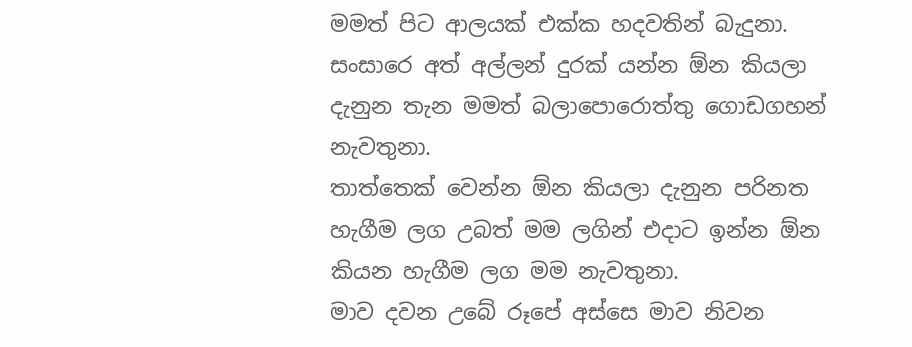මමත් පිට ආලයක් එක්ක හදවතින් බැදුනා.
සංසාරෙ අත් අල්ලන් දුරක් යන්න ඕන කියලා දැනුන තැන මමත් බලාපොරොත්තු ගොඩගහන් නැවතුනා.
තාත්තෙක් වෙන්න ඕන කියලා දැනුන පරිනත හැගීම ලග උබත් මම ලගින් එදාට ඉන්න ඕන කියන හැගීම ලග මම නැවතුනා.
මාව දවන උබේ රූපේ අස්සෙ මාව නිවන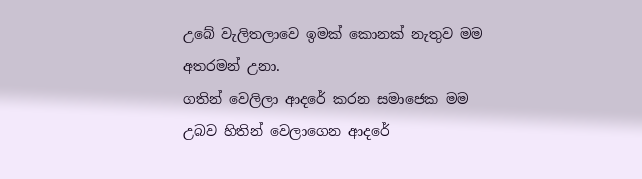උබේ වැලිතලාවෙ ඉමක් කොනක් නැතුව මම අතරමන් උනා.
ගතින් වෙලිලා ආදරේ කරන සමාජෙක මම උබව හිතින් වෙලාගෙන ආදරේ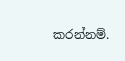කරන්නම්.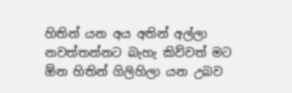හිතින් යන අය අතින් අල්ලා නවත්තන්නට බැහැ කිව්වත් මට ඕන හිතින් ගිලිහිලා යන උබව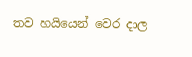තව හයියෙන් වෙර දාල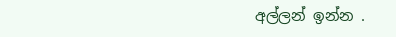අල්ලන් ඉන්න .